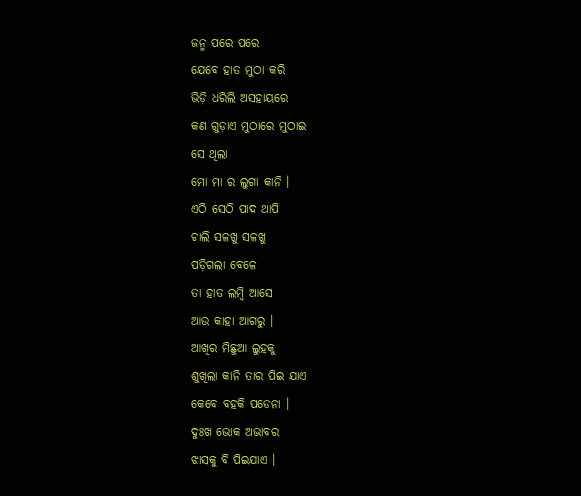ଜନ୍ମ ପରେ ପରେ
ଯେବେ ହାତ ମୁଠା କରି
ଭିଡ଼ି ଧରିଲି ଅସହାୟରେ
କଣ ଗୁଡ଼ାଏ ମୁଠାରେ ମୁଠାଇ
ସେ ଥିଲା
ମୋ ମା ର ଲୁଗା କାନି ।
ଏଠି ସେଠି ପାଦ ଥାପି
ଚାଲି ସଳଖୁ ସଳଖୁ
ପଡ଼ିଗଲା ବେଳେ
ତା ହାତ ଲମ୍ବି ଆସେ
ଆଉ କାହା ଆଗରୁ ।
ଆଖିର ମିଛୁଆ ଲୁହକୁ
ଶୁଖିଲା କାନି ତାର ପିଇ ଯାଏ
କେବେ ବହକି ପଡେନା ।
ଦୁଃଖ ଭୋକ ଅଭାବର
ଝାସକୁ ବି ପିଇଯାଏ ।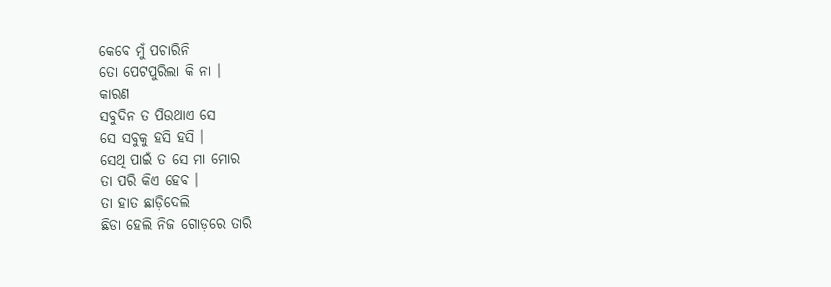କେବେ ମୁଁ ପଚାରିନି
ତୋ ପେଟପୁରିଲା କି ନା ।
କାରଣ
ସବୁଦିନ ତ ପିଉଥାଏ ସେ
ସେ ସବୁକୁ ହସି ହସି ।
ସେଥି ପାଇଁ ତ ସେ ମା ମୋର
ତା ପରି କିଏ ହେବ ।
ତା ହାତ ଛାଡ଼ିଦେଲି
ଛିଡା ହେଲି ନିଜ ଗୋଡ଼ରେ ତାରି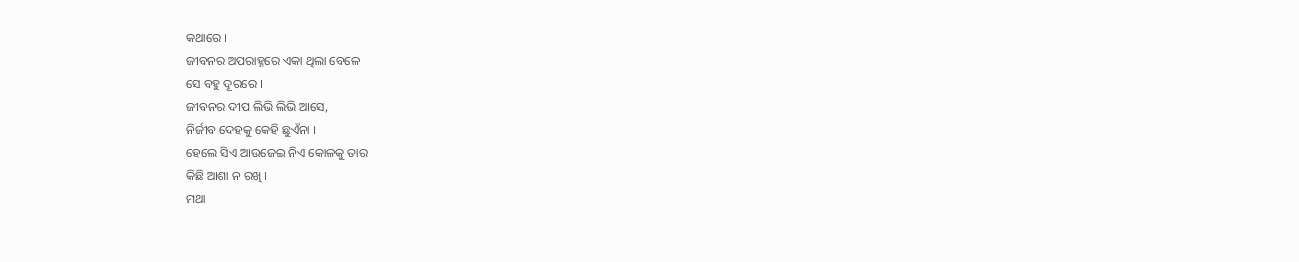କଥାରେ ।
ଜୀବନର ଅପରାହ୍ନରେ ଏକା ଥିଲା ବେଳେ
ସେ ବହୁ ଦୂରରେ ।
ଜୀବନର ଦୀପ ଲିଭି ଲିଭି ଆସେ,
ନିର୍ଜୀବ ଦେହକୁ କେହି ଛୁଏଁନା ।
ହେଲେ ସିଏ ଆଉଜେଇ ନିଏ କୋଳକୁ ତାର
କିଛି ଆଶା ନ ରଖି ।
ମଥା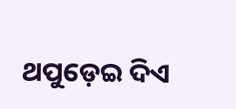ଥପୁଡ଼େଇ ଦିଏ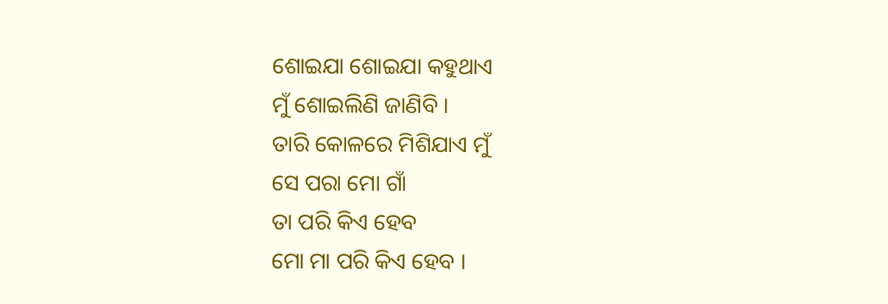ଶୋଇଯା ଶୋଇଯା କହୁଥାଏ
ମୁଁ ଶୋଇଲିଣି ଜାଣିବି ।
ତାରି କୋଳରେ ମିଶିଯାଏ ମୁଁ
ସେ ପରା ମୋ ଗାଁ
ତା ପରି କିଏ ହେବ
ମୋ ମା ପରି କିଏ ହେବ ।